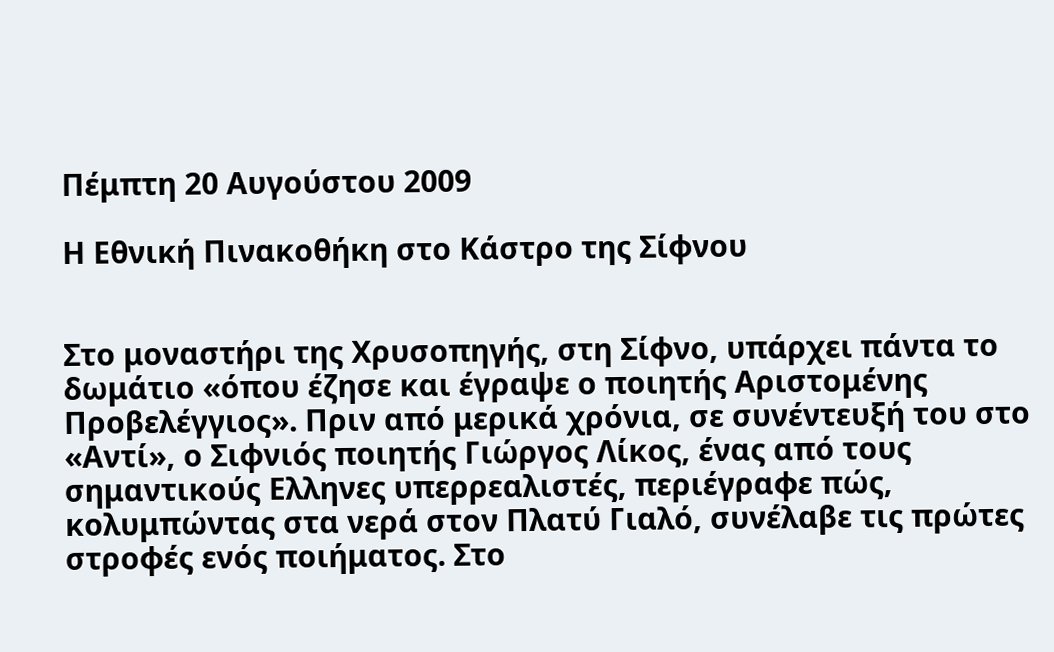Πέμπτη 20 Αυγούστου 2009

Η Εθνική Πινακοθήκη στο Κάστρο της Σίφνου


Στο μοναστήρι της Χρυσοπηγής, στη Σίφνο, υπάρχει πάντα το δωμάτιο «όπου έζησε και έγραψε ο ποιητής Αριστομένης Προβελέγγιος». Πριν από μερικά χρόνια, σε συνέντευξή του στο «Αντί», ο Σιφνιός ποιητής Γιώργος Λίκος, ένας από τους σημαντικούς Ελληνες υπερρεαλιστές, περιέγραφε πώς, κολυμπώντας στα νερά στον Πλατύ Γιαλό, συνέλαβε τις πρώτες στροφές ενός ποιήματος. Στο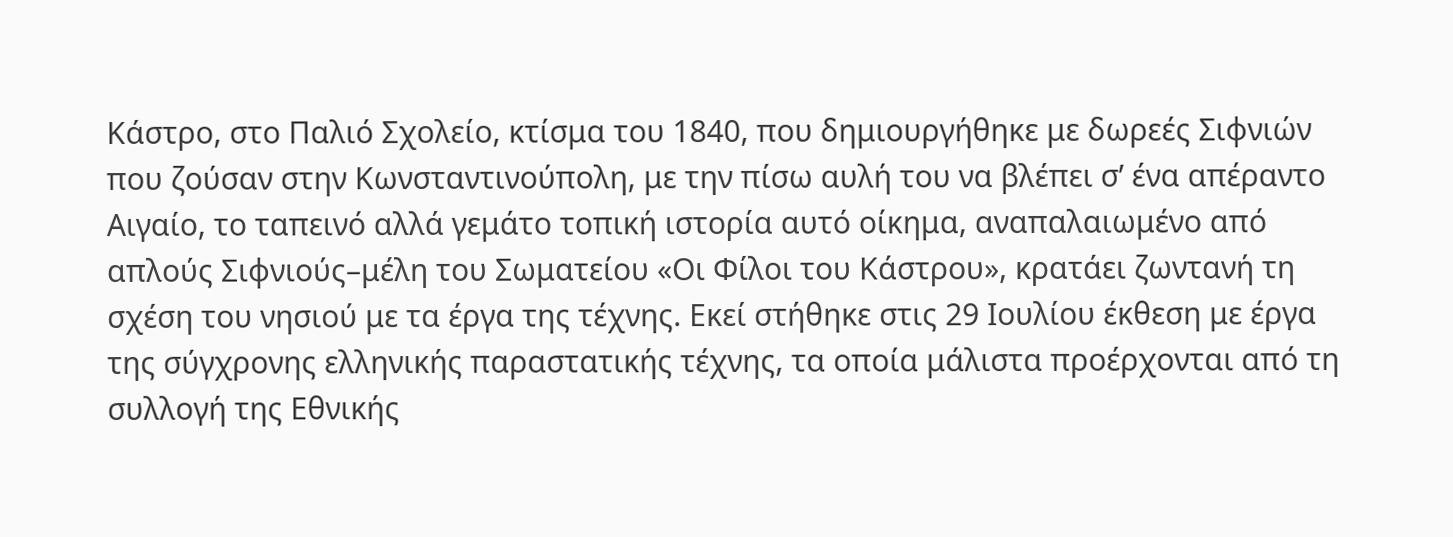Κάστρο, στο Παλιό Σχολείο, κτίσμα του 1840, που δημιουργήθηκε με δωρεές Σιφνιών που ζούσαν στην Κωνσταντινούπολη, με την πίσω αυλή του να βλέπει σ’ ένα απέραντο Αιγαίο, το ταπεινό αλλά γεμάτο τοπική ιστορία αυτό οίκημα, αναπαλαιωμένο από απλούς Σιφνιούς–μέλη του Σωματείου «Οι Φίλοι του Κάστρου», κρατάει ζωντανή τη σχέση του νησιού με τα έργα της τέχνης. Εκεί στήθηκε στις 29 Ιουλίου έκθεση με έργα της σύγχρονης ελληνικής παραστατικής τέχνης, τα οποία μάλιστα προέρχονται από τη συλλογή της Εθνικής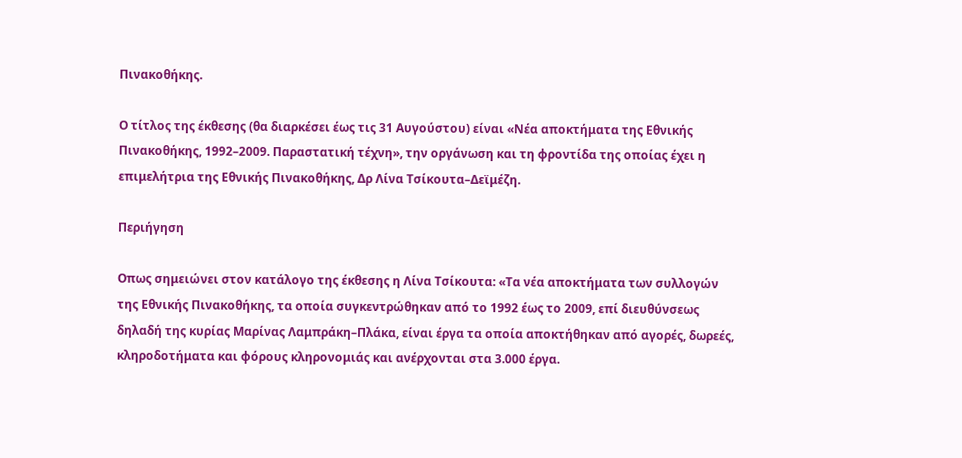Πινακοθήκης.

Ο τίτλος της έκθεσης (θα διαρκέσει έως τις 31 Αυγούστου) είναι «Νέα αποκτήματα της Εθνικής Πινακοθήκης, 1992–2009. Παραστατική τέχνη», την οργάνωση και τη φροντίδα της οποίας έχει η επιμελήτρια της Εθνικής Πινακοθήκης, Δρ Λίνα Τσίκουτα–Δεϊμέζη.

Περιήγηση

Οπως σημειώνει στον κατάλογο της έκθεσης η Λίνα Τσίκουτα: «Τα νέα αποκτήματα των συλλογών της Εθνικής Πινακοθήκης, τα οποία συγκεντρώθηκαν από το 1992 έως το 2009, επί διευθύνσεως δηλαδή της κυρίας Μαρίνας Λαμπράκη–Πλάκα, είναι έργα τα οποία αποκτήθηκαν από αγορές, δωρεές, κληροδοτήματα και φόρους κληρονομιάς και ανέρχονται στα 3.000 έργα.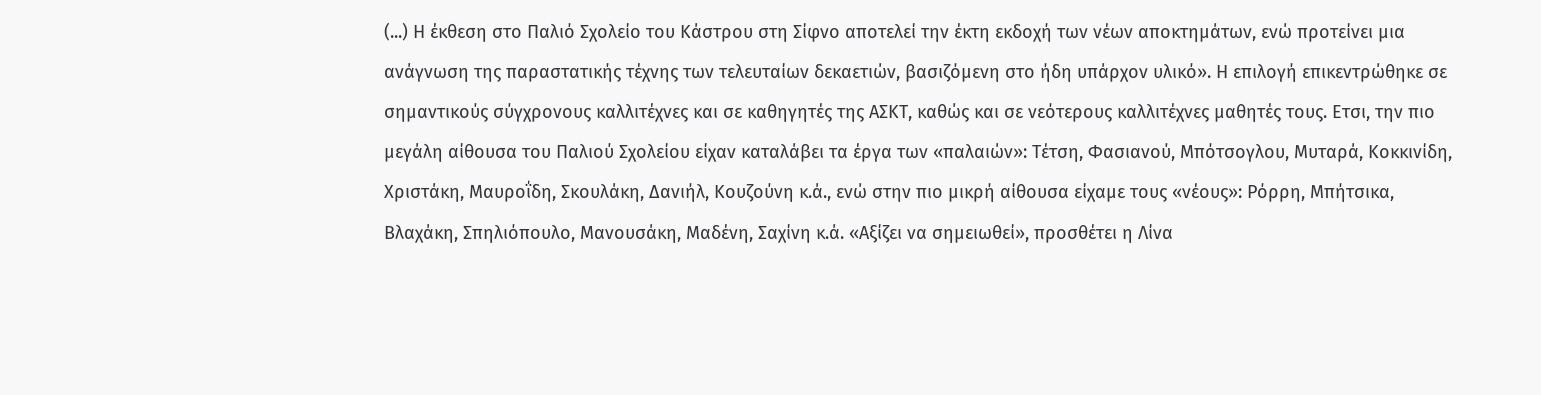(...) Η έκθεση στο Παλιό Σχολείο του Κάστρου στη Σίφνο αποτελεί την έκτη εκδοχή των νέων αποκτημάτων, ενώ προτείνει μια ανάγνωση της παραστατικής τέχνης των τελευταίων δεκαετιών, βασιζόμενη στο ήδη υπάρχον υλικό». Η επιλογή επικεντρώθηκε σε σημαντικούς σύγχρονους καλλιτέχνες και σε καθηγητές της ΑΣΚΤ, καθώς και σε νεότερους καλλιτέχνες μαθητές τους. Ετσι, την πιο μεγάλη αίθουσα του Παλιού Σχολείου είχαν καταλάβει τα έργα των «παλαιών»: Τέτση, Φασιανού, Μπότσογλου, Μυταρά, Κοκκινίδη, Χριστάκη, Μαυροΐδη, Σκουλάκη, Δανιήλ, Κουζούνη κ.ά., ενώ στην πιο μικρή αίθουσα είχαμε τους «νέους»: Ρόρρη, Μπήτσικα, Βλαχάκη, Σπηλιόπουλο, Μανουσάκη, Μαδένη, Σαχίνη κ.ά. «Αξίζει να σημειωθεί», προσθέτει η Λίνα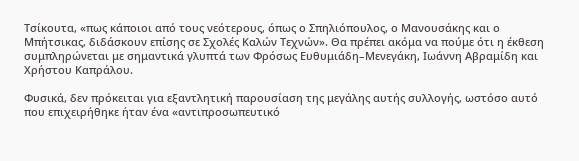Τσίκουτα, «πως κάποιοι από τους νεότερους, όπως ο Σπηλιόπουλος, ο Μανουσάκης και ο Μπήτσικας, διδάσκουν επίσης σε Σχολές Καλών Τεχνών». Θα πρέπει ακόμα να πούμε ότι η έκθεση συμπληρώνεται με σημαντικά γλυπτά των Φρόσως Ευθυμιάδη–Μενεγάκη, Ιωάννη Αβραμίδη και Χρήστου Καπράλου.

Φυσικά, δεν πρόκειται για εξαντλητική παρουσίαση της μεγάλης αυτής συλλογής, ωστόσο αυτό που επιχειρήθηκε ήταν ένα «αντιπροσωπευτικό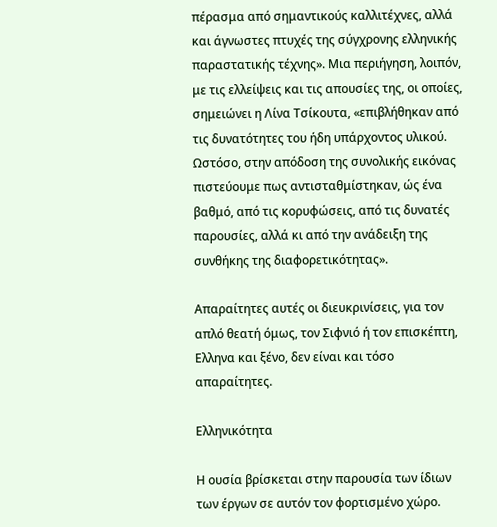πέρασμα από σημαντικούς καλλιτέχνες, αλλά και άγνωστες πτυχές της σύγχρονης ελληνικής παραστατικής τέχνης». Μια περιήγηση, λοιπόν, με τις ελλείψεις και τις απουσίες της, οι οποίες, σημειώνει η Λίνα Τσίκουτα, «επιβλήθηκαν από τις δυνατότητες του ήδη υπάρχοντος υλικού. Ωστόσο, στην απόδοση της συνολικής εικόνας πιστεύουμε πως αντισταθμίστηκαν, ώς ένα βαθμό, από τις κορυφώσεις, από τις δυνατές παρουσίες, αλλά κι από την ανάδειξη της συνθήκης της διαφορετικότητας».

Απαραίτητες αυτές οι διευκρινίσεις, για τον απλό θεατή όμως, τον Σιφνιό ή τον επισκέπτη, Ελληνα και ξένο, δεν είναι και τόσο απαραίτητες.

Ελληνικότητα

Η ουσία βρίσκεται στην παρουσία των ίδιων των έργων σε αυτόν τον φορτισμένο χώρο.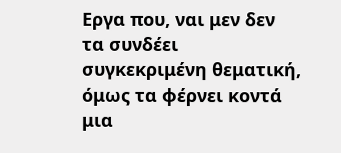Εργα που, ναι μεν δεν τα συνδέει συγκεκριμένη θεματική, όμως τα φέρνει κοντά μια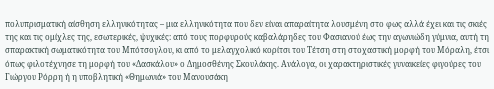πολυπρισματική αίσθηση ελληνικότητας – μια ελληνικότητα που δεν είναι απαραίτητα λουσμένη στο φως αλλά έχει και τις σκιές της και τις ομίχλες της, εσωτερικές, ψυχικές: από τους πορφυρούς καβαλάρηδες του Φασιανού έως την αγωνιώδη γύμνια, αυτή τη σπαρακτική σωματικότητα του Μπότσογλου, κι από το μελαγχολικό κορίτσι του Τέτση στη στοχαστική μορφή του Μόραλη, έτσι όπως φιλοτέχνησε τη μορφή του «Δασκάλου» ο Δημοσθένης Σκουλάκης. Ανάλογα, οι χαρακτηριστικές γυναικείες φιγούρες του Γιώργου Ρόρρη ή η υποβλητική «Θημωνιά» του Μανουσάκη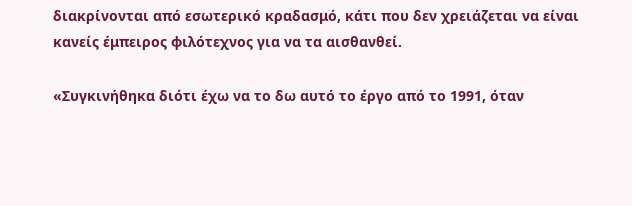διακρίνονται από εσωτερικό κραδασμό, κάτι που δεν χρειάζεται να είναι κανείς έμπειρος φιλότεχνος για να τα αισθανθεί.

«Συγκινήθηκα διότι έχω να το δω αυτό το έργο από το 1991, όταν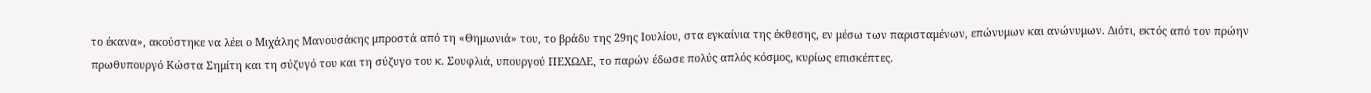το έκανα», ακούστηκε να λέει ο Μιχάλης Μανουσάκης μπροστά από τη «Θημωνιά» του, το βράδυ της 29ης Ιουλίου, στα εγκαίνια της έκθεσης, εν μέσω των παρισταμένων, επώνυμων και ανώνυμων. Διότι, εκτός από τον πρώην πρωθυπουργό Κώστα Σημίτη και τη σύζυγό του και τη σύζυγο του κ. Σουφλιά, υπουργού ΠΕΧΩΔΕ, το παρών έδωσε πολύς απλός κόσμος, κυρίως επισκέπτες.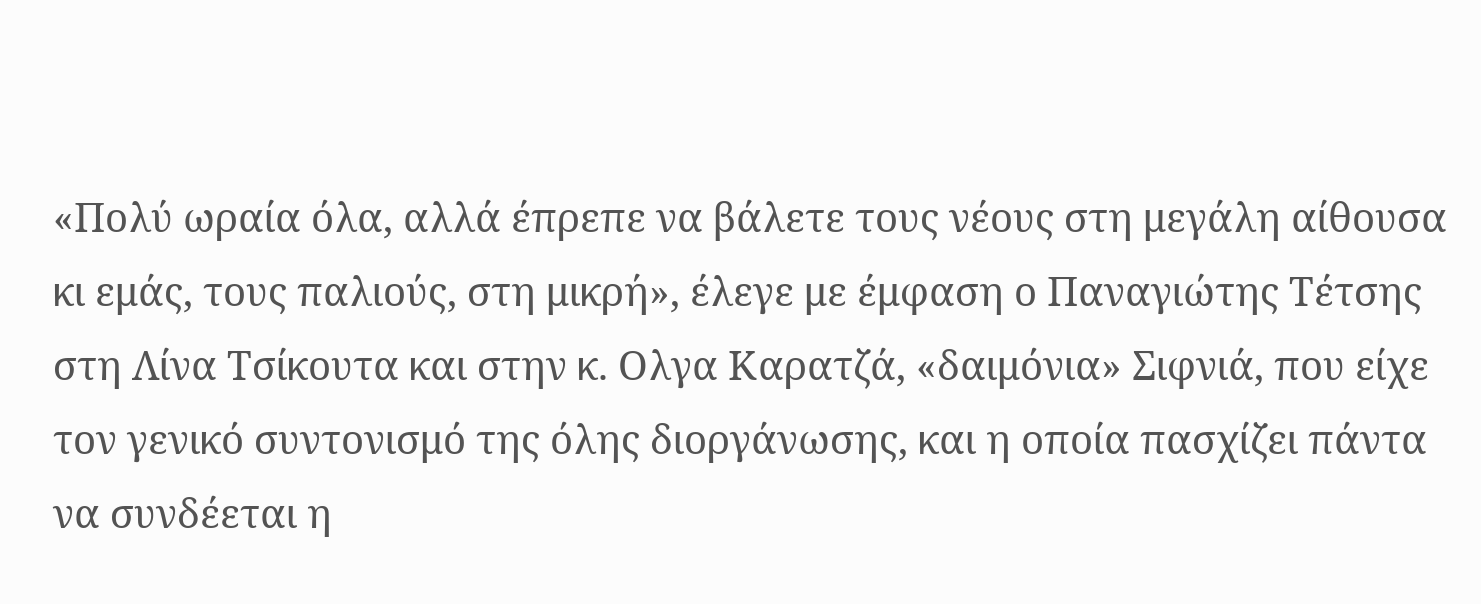«Πολύ ωραία όλα, αλλά έπρεπε να βάλετε τους νέους στη μεγάλη αίθουσα κι εμάς, τους παλιούς, στη μικρή», έλεγε με έμφαση ο Παναγιώτης Τέτσης στη Λίνα Τσίκουτα και στην κ. Ολγα Καρατζά, «δαιμόνια» Σιφνιά, που είχε τον γενικό συντονισμό της όλης διοργάνωσης, και η οποία πασχίζει πάντα να συνδέεται η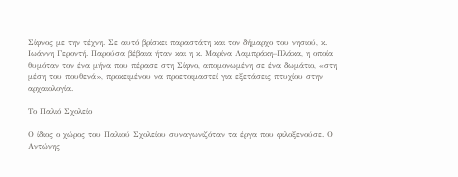Σίφνος με την τέχνη. Σε αυτό βρίσκει παραστάτη και τον δήμαρχο του νησιού, κ. Ιωάννη Γεροντή. Παρούσα βέβαια ήταν και η κ. Μαρίνα Λαμπράκη–Πλάκα, η οποία θυμόταν τον ένα μήνα που πέρασε στη Σίφνο, απομονωμένη σε ένα δωμάτιο, «στη μέση του πουθενά», προκειμένου να προετοιμαστεί για εξετάσεις πτυχίου στην αρχαιολογία.

Το Παλιό Σχολείο

Ο ίδιος ο χώρος του Παλιού Σχολείου συναγωνιζόταν τα έργα που φιλοξενούσε. Ο Αντώνης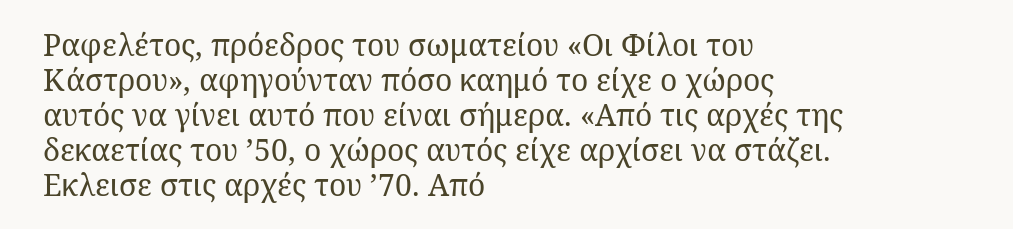Ραφελέτος, πρόεδρος του σωματείου «Οι Φίλοι του Κάστρου», αφηγούνταν πόσο καημό το είχε ο χώρος αυτός να γίνει αυτό που είναι σήμερα. «Από τις αρχές της δεκαετίας του ’50, ο χώρος αυτός είχε αρχίσει να στάζει. Εκλεισε στις αρχές του ’70. Από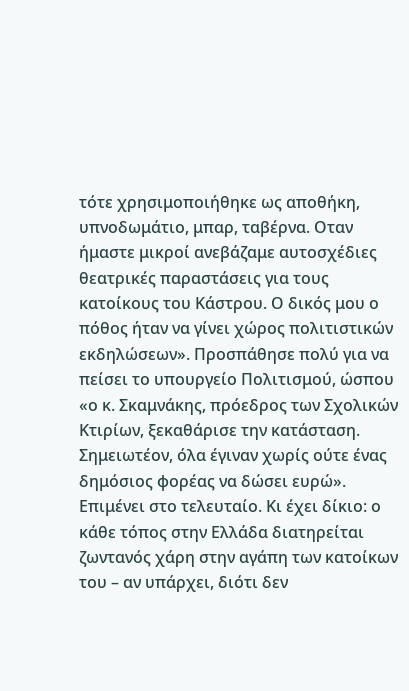τότε χρησιμοποιήθηκε ως αποθήκη, υπνοδωμάτιο, μπαρ, ταβέρνα. Οταν ήμαστε μικροί ανεβάζαμε αυτοσχέδιες θεατρικές παραστάσεις για τους κατοίκους του Κάστρου. Ο δικός μου ο πόθος ήταν να γίνει χώρος πολιτιστικών εκδηλώσεων». Προσπάθησε πολύ για να πείσει το υπουργείο Πολιτισμού, ώσπου «ο κ. Σκαμνάκης, πρόεδρος των Σχολικών Κτιρίων, ξεκαθάρισε την κατάσταση. Σημειωτέον, όλα έγιναν χωρίς ούτε ένας δημόσιος φορέας να δώσει ευρώ». Επιμένει στο τελευταίο. Κι έχει δίκιο: ο κάθε τόπος στην Ελλάδα διατηρείται ζωντανός χάρη στην αγάπη των κατοίκων του – αν υπάρχει, διότι δεν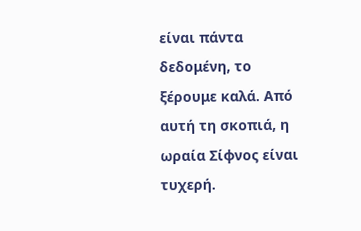είναι πάντα δεδομένη, το ξέρουμε καλά. Από αυτή τη σκοπιά, η ωραία Σίφνος είναι τυχερή.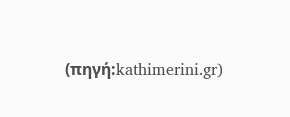(πηγή:kathimerini.gr)